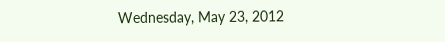Wednesday, May 23, 2012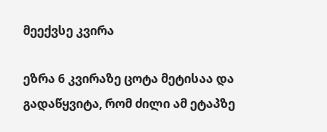მეექვსე კვირა

ეზრა 6 კვირაზე ცოტა მეტისაა და გადაწყვიტა, რომ ძილი ამ ეტაპზე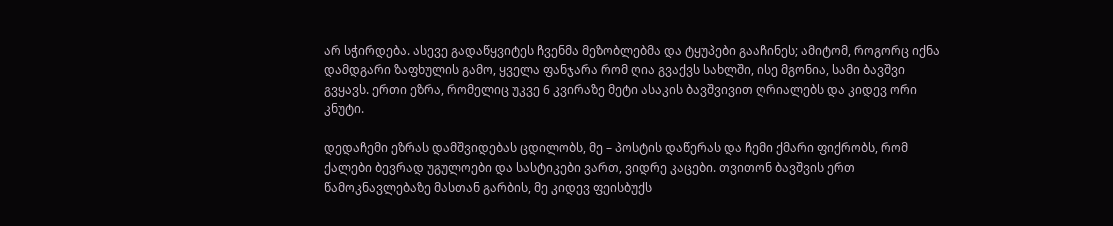არ სჭირდება. ასევე გადაწყვიტეს ჩვენმა მეზობლებმა და ტყუპები გააჩინეს; ამიტომ, როგორც იქნა დამდგარი ზაფხულის გამო, ყველა ფანჯარა რომ ღია გვაქვს სახლში, ისე მგონია, სამი ბავშვი გვყავს. ერთი ეზრა, რომელიც უკვე 6 კვირაზე მეტი ასაკის ბავშვივით ღრიალებს და კიდევ ორი კნუტი.

დედაჩემი ეზრას დამშვიდებას ცდილობს, მე – პოსტის დაწერას და ჩემი ქმარი ფიქრობს, რომ ქალები ბევრად უგულოები და სასტიკები ვართ, ვიდრე კაცები. თვითონ ბავშვის ერთ წამოკნავლებაზე მასთან გარბის, მე კიდევ ფეისბუქს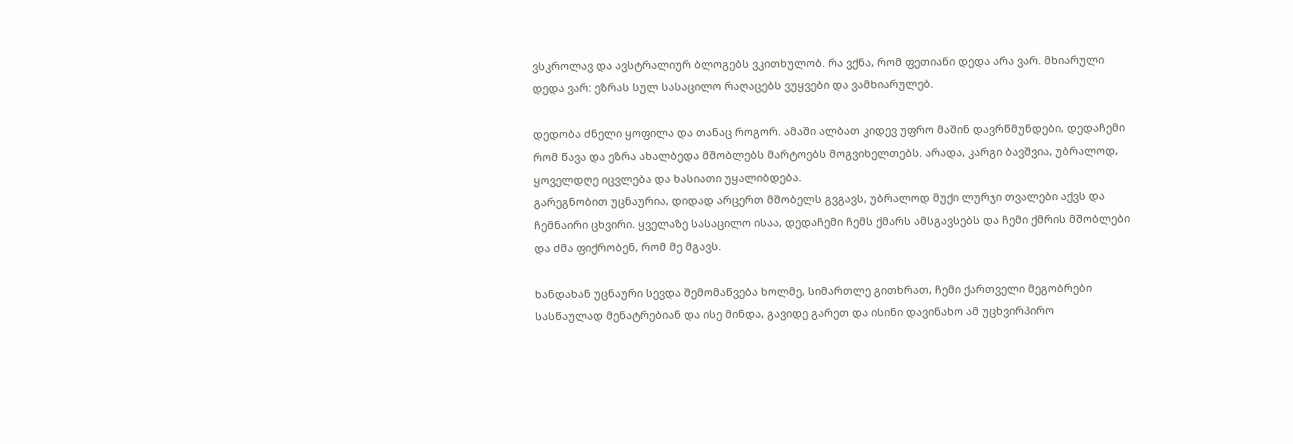ვსკროლავ და ავსტრალიურ ბლოგებს ვკითხულობ. რა ვქნა, რომ ფეთიანი დედა არა ვარ. მხიარული დედა ვარ: ეზრას სულ სასაცილო რაღაცებს ვუყვები და ვამხიარულებ.

დედობა ძნელი ყოფილა და თანაც როგორ. ამაში ალბათ კიდევ უფრო მაშინ დავრწმუნდები, დედაჩემი რომ წავა და ეზრა ახალბედა მშობლებს მარტოებს მოგვიხელთებს. არადა, კარგი ბავშვია, უბრალოდ, ყოველდღე იცვლება და ხასიათი უყალიბდება.
გარეგნობით უცნაურია, დიდად არცერთ მშობელს გვგავს, უბრალოდ მუქი ლურჯი თვალები აქვს და ჩემნაირი ცხვირი. ყველაზე სასაცილო ისაა, დედაჩემი ჩემს ქმარს ამსგავსებს და ჩემი ქმრის მშობლები და ძმა ფიქრობენ, რომ მე მგავს.

ხანდახან უცნაური სევდა შემომაწვება ხოლმე, სიმართლე გითხრათ, ჩემი ქართველი მეგობრები სასწაულად მენატრებიან და ისე მინდა, გავიდე გარეთ და ისინი დავინახო ამ უცხვირპირო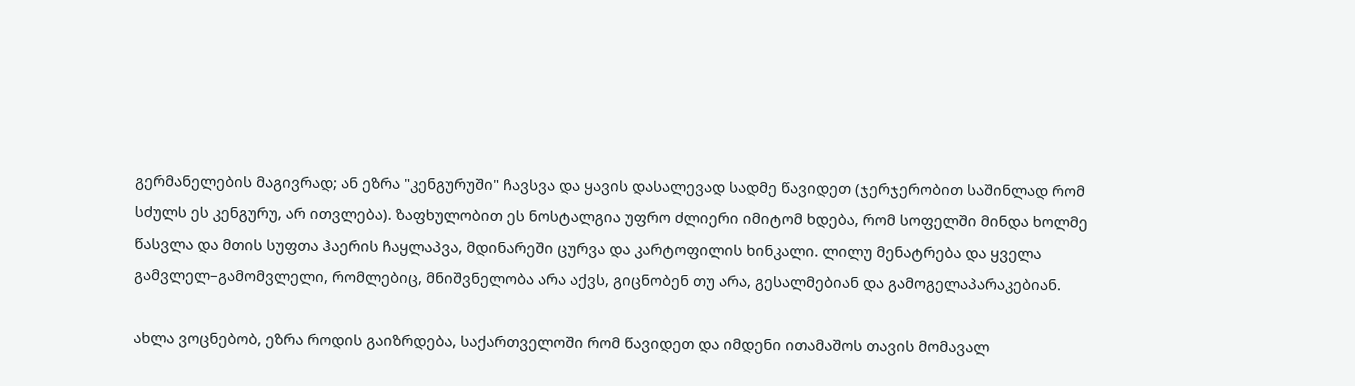გერმანელების მაგივრად; ან ეზრა "კენგურუში" ჩავსვა და ყავის დასალევად სადმე წავიდეთ (ჯერჯერობით საშინლად რომ სძულს ეს კენგურუ, არ ითვლება). ზაფხულობით ეს ნოსტალგია უფრო ძლიერი იმიტომ ხდება, რომ სოფელში მინდა ხოლმე წასვლა და მთის სუფთა ჰაერის ჩაყლაპვა, მდინარეში ცურვა და კარტოფილის ხინკალი. ლილუ მენატრება და ყველა გამვლელ–გამომვლელი, რომლებიც, მნიშვნელობა არა აქვს, გიცნობენ თუ არა, გესალმებიან და გამოგელაპარაკებიან.

ახლა ვოცნებობ, ეზრა როდის გაიზრდება, საქართველოში რომ წავიდეთ და იმდენი ითამაშოს თავის მომავალ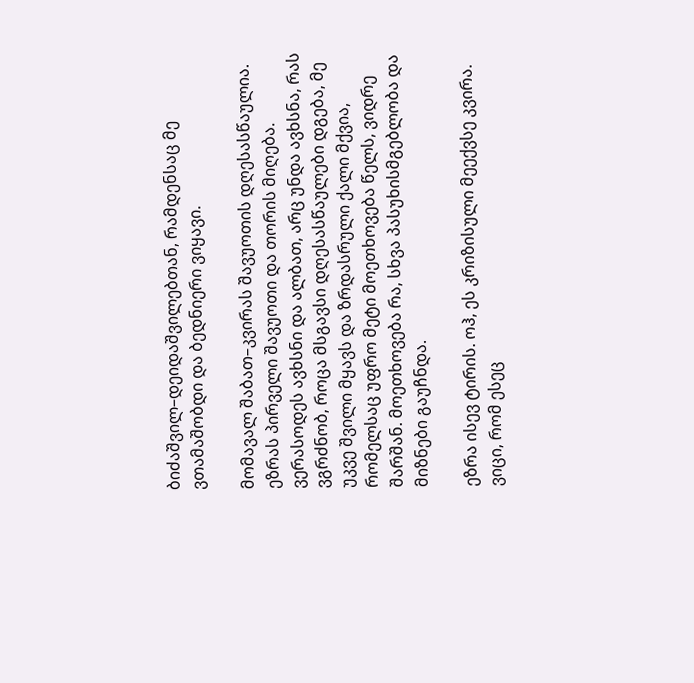ბიძაშვილ–დეიდაშვილებთან, რამდენსაც მე ვთამაშობდი და ბედნიერი ვიყავი.

მომავალ შაბათ–კვირას შავუოთის დღესასწაულია. ეზრას პირველი შავუოთი და თორის მიღება. ვერასოდეს ავხსნი და ალბათ, არც უნდა ავხსნა, რას ვგრძნობ, როცა მსგავსი დღესასწაულები დგება, მე უკვე შვილი მყავს და ზრდასრული ქალი მქვია, რომელსაც უფრო მეტი მოეთხოვება წელს, ვიდრე შარშან. მოეთხოვება რა, სხვა პასუხისმგებლობა და მიზნები გაუჩნდა.

ეზრა ისევ ტირის. ოჰ, ეს კრიზისული მეექვსე კვირა.
ვიცი, რომ ესეც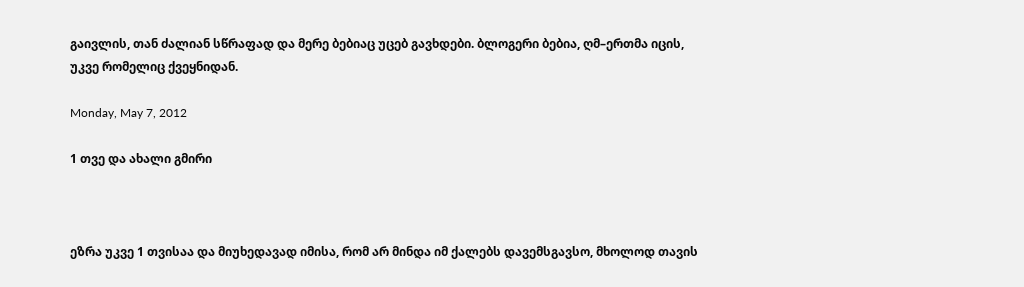გაივლის, თან ძალიან სწრაფად და მერე ბებიაც უცებ გავხდები. ბლოგერი ბებია, ღმ–ერთმა იცის, უკვე რომელიც ქვეყნიდან.

Monday, May 7, 2012

1 თვე და ახალი გმირი



ეზრა უკვე 1 თვისაა და მიუხედავად იმისა, რომ არ მინდა იმ ქალებს დავემსგავსო, მხოლოდ თავის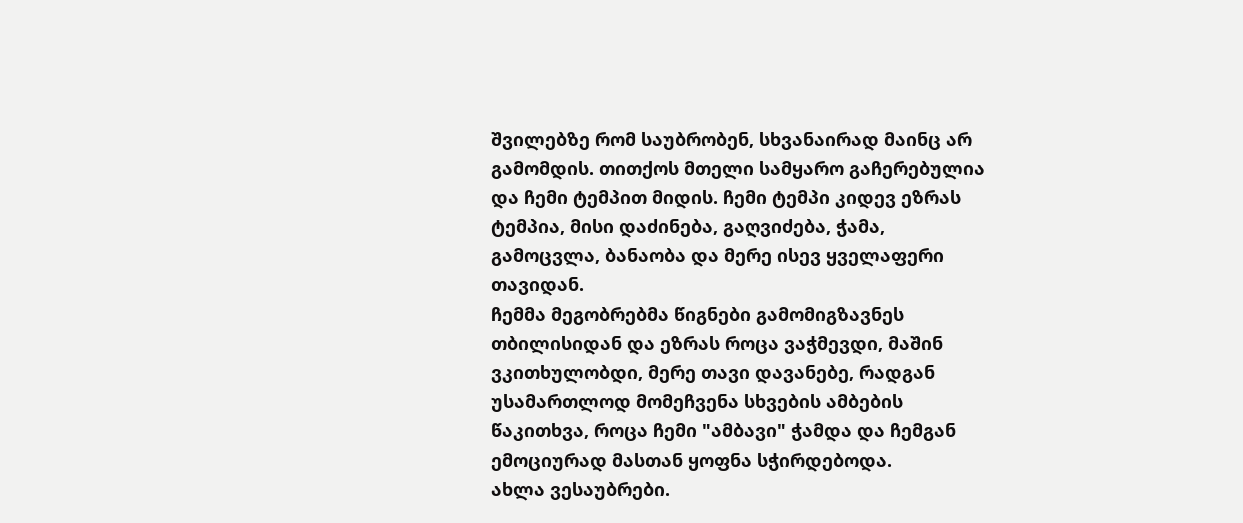შვილებზე რომ საუბრობენ, სხვანაირად მაინც არ გამომდის. თითქოს მთელი სამყარო გაჩერებულია და ჩემი ტემპით მიდის. ჩემი ტემპი კიდევ ეზრას ტემპია, მისი დაძინება, გაღვიძება, ჭამა, გამოცვლა, ბანაობა და მერე ისევ ყველაფერი თავიდან.
ჩემმა მეგობრებმა წიგნები გამომიგზავნეს თბილისიდან და ეზრას როცა ვაჭმევდი, მაშინ ვკითხულობდი, მერე თავი დავანებე, რადგან უსამართლოდ მომეჩვენა სხვების ამბების წაკითხვა, როცა ჩემი "ამბავი" ჭამდა და ჩემგან ემოციურად მასთან ყოფნა სჭირდებოდა.
ახლა ვესაუბრები.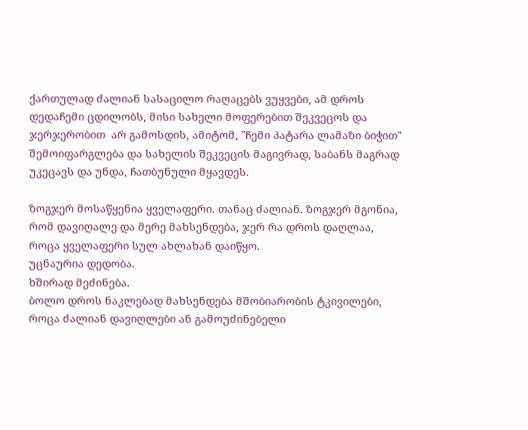ქართულად ძალიან სასაცილო რაღაცებს ვუყვები, ამ დროს დედაჩემი ცდილობს, მისი სახელი მოფერებით შეკვეცოს და ჯერჯერობით  არ გამოსდის, ამიტომ, "ჩემი პატარა ლამაზი ბიჭით" შემოიფარგლება და სახელის შეკვეცის მაგივრად, საბანს მაგრად უკეცავს და უნდა, ჩათბუნული მყავდეს.

ზოგჯერ მოსაწყენია ყველაფერი. თანაც ძალიან. ზოგჯერ მგონია, რომ დავიღალე და მერე მახსენდება, ჯერ რა დროს დაღლაა, როცა ყველაფერი სულ ახლახან დაიწყო.
უცნაურია დედობა.
ხშირად მეძინება.
ბოლო დროს ნაკლებად მახსენდება მშობიარობის ტკივილები, როცა ძალიან დავიღლები ან გამოუძინებელი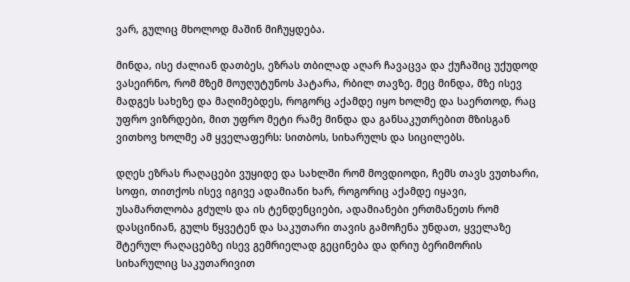ვარ, გულიც მხოლოდ მაშინ მიჩუყდება.

მინდა, ისე ძალიან დათბეს, ეზრას თბილად აღარ ჩავაცვა და ქუჩაშიც უქუდოდ ვასეირნო, რომ მზემ მოუღუტუნოს პატარა, რბილ თავზე. მეც მინდა, მზე ისევ მადგეს სახეზე და მაღიმებდეს, როგორც აქამდე იყო ხოლმე და საერთოდ, რაც უფრო ვიზრდები, მით უფრო მეტი რამე მინდა და განსაკუთრებით მზისგან ვითხოვ ხოლმე ამ ყველაფერს: სითბოს, სიხარულს და სიცილებს.

დღეს ეზრას რაღაცები ვუყიდე და სახლში რომ მოვდიოდი, ჩემს თავს ვუთხარი, სოფი, თითქოს ისევ იგივე ადამიანი ხარ, როგორიც აქამდე იყავი, უსამართლობა გძულს და ის ტენდენციები, ადამიანები ერთმანეთს რომ დასცინიან, გულს წყვეტენ და საკუთარი თავის გამოჩენა უნდათ, ყველაზე შტერულ რაღაცებზე ისევ გემრიელად გეცინება და დრიუ ბერიმორის სიხარულიც საკუთარივით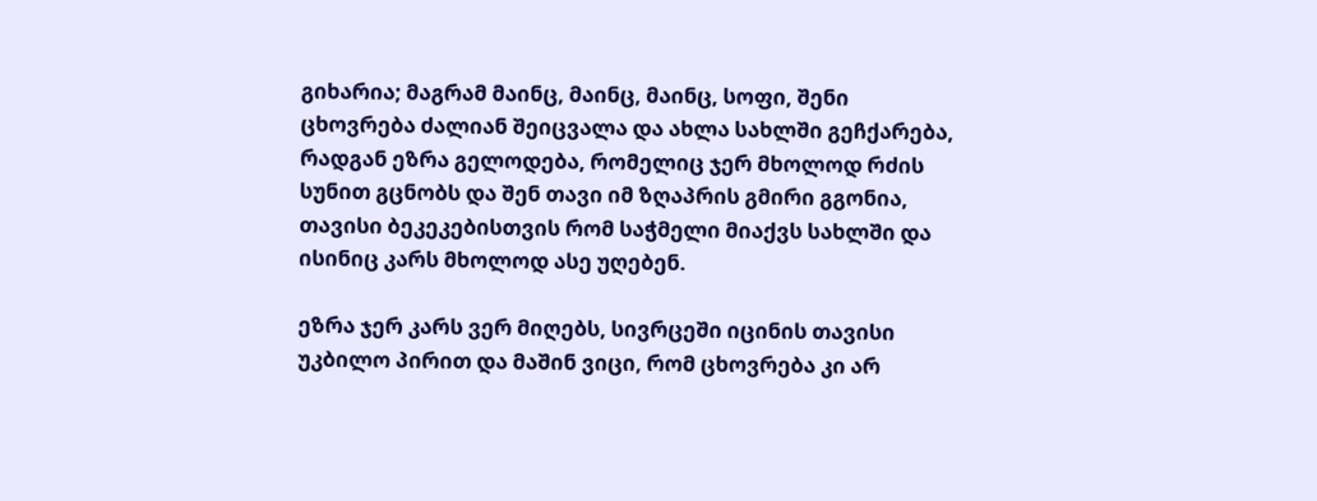გიხარია; მაგრამ მაინც, მაინც, მაინც, სოფი, შენი ცხოვრება ძალიან შეიცვალა და ახლა სახლში გეჩქარება, რადგან ეზრა გელოდება, რომელიც ჯერ მხოლოდ რძის სუნით გცნობს და შენ თავი იმ ზღაპრის გმირი გგონია, თავისი ბეკეკებისთვის რომ საჭმელი მიაქვს სახლში და ისინიც კარს მხოლოდ ასე უღებენ.

ეზრა ჯერ კარს ვერ მიღებს, სივრცეში იცინის თავისი უკბილო პირით და მაშინ ვიცი, რომ ცხოვრება კი არ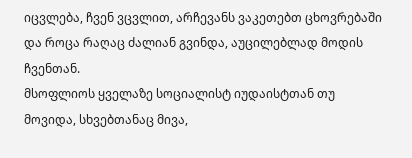იცვლება, ჩვენ ვცვლით, არჩევანს ვაკეთებთ ცხოვრებაში და როცა რაღაც ძალიან გვინდა, აუცილებლად მოდის ჩვენთან.
მსოფლიოს ყველაზე სოციალისტ იუდაისტთან თუ მოვიდა, სხვებთანაც მივა,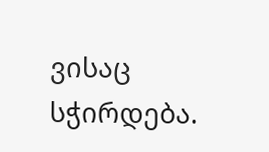ვისაც სჭირდება.